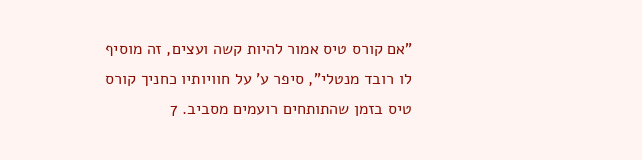"אם קורס טיס אמור להיות קשה ועצים, זה מוסיף לו רובד מנטלי", סיפר ע' על חוויותיו כחניך קורס טיס בזמן שהתותחים רועמים מסביב. 7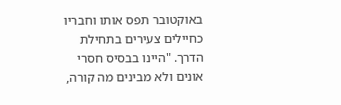באוקטובר תפס אותו וחבריו כחיילים צעירים בתחילת הדרך. "היינו בבסיס חסרי אונים ולא מבינים מה קורה,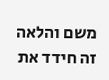משם והלאה זה חידד את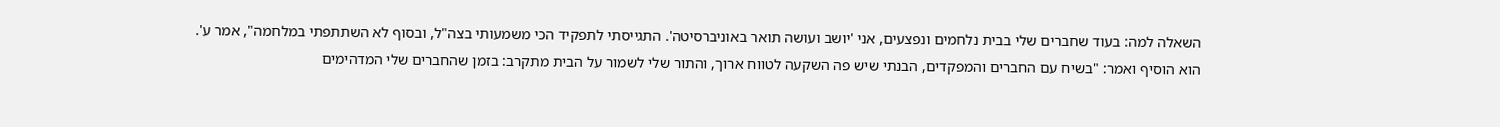השאלה למה: בעוד שחברים שלי בבית נלחמים ונפצעים, אני 'יושב ועושה תואר באוניברסיטה'. התגייסתי לתפקיד הכי משמעותי בצה"ל, ובסוף לא השתתפתי במלחמה", אמר ע'.
הוא הוסיף ואמר: "בשיח עם החברים והמפקדים, הבנתי שיש פה השקעה לטווח ארוך, והתור שלי לשמור על הבית מתקרב: בזמן שהחברים שלי המדהימים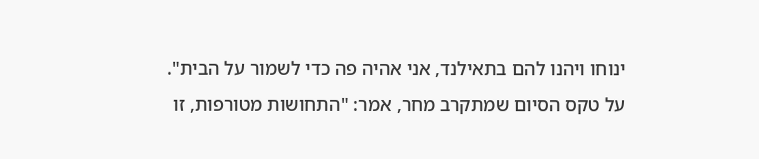ינוחו ויהנו להם בתאילנד, אני אהיה פה כדי לשמור על הבית".
על טקס הסיום שמתקרב מחר, אמר: "התחושות מטורפות, זו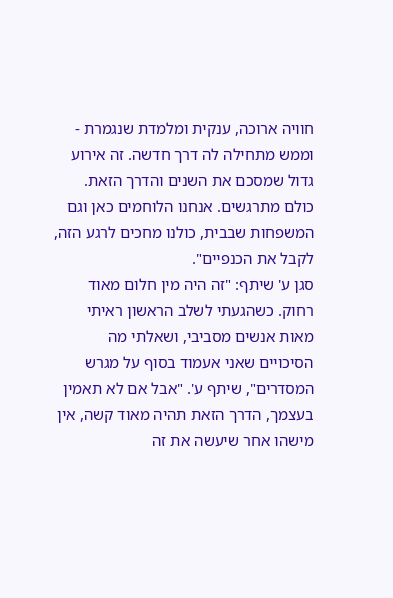חוויה ארוכה, ענקית ומלמדת שנגמרת - וממש מתחילה לה דרך חדשה. זה אירוע גדול שמסכם את השנים והדרך הזאת. כולם מתרגשים. אנחנו הלוחמים כאן וגם המשפחות שבבית, כולנו מחכים לרגע הזה, לקבל את הכנפיים".
סגן ע' שיתף: "זה היה מין חלום מאוד רחוק. כשהגעתי לשלב הראשון ראיתי מאות אנשים מסביבי, ושאלתי מה הסיכויים שאני אעמוד בסוף על מגרש המסדרים", שיתף ע'. "אבל אם לא תאמין בעצמך, הדרך הזאת תהיה מאוד קשה, אין מישהו אחר שיעשה את זה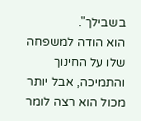בשבילך".
הוא הודה למשפחה שלו על החינוך והתמיכה, אבל יותר מכול הוא רצה לומר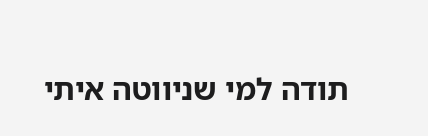תודה למי שניווטה איתי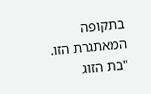בתקופה המאתגרת הזו. "בת הזוג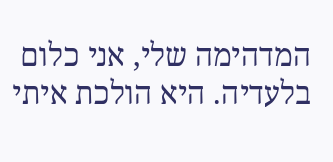המדהימה שלי, אני כלום בלעדיה. היא הולכת איתי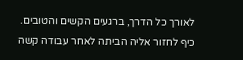לאורך כל הדרך, ברגעים הקשים והטובים. כיף לחזור אליה הביתה לאחר עבודה קשה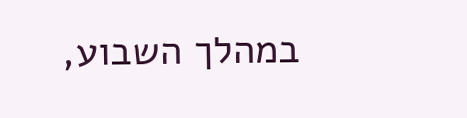במהלך השבוע,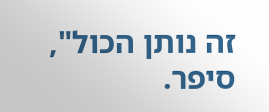זה נותן הכול", סיפר.